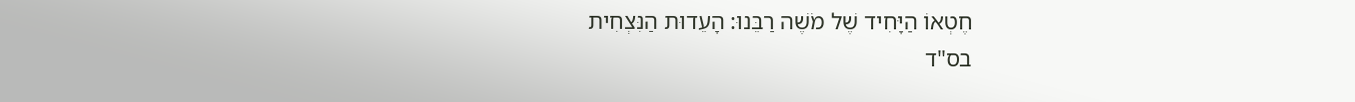חֶטְאוֹ הַיָּחִיד שֶׁל מֹשֶׁה רַבֵּנוּ: הָעֵדוּת הַנִּצְחִית
בס"ד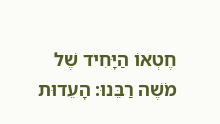חֶטְאוֹ הַיָּחִיד שֶׁל מֹשֶׁה רַבֵּנוּ: הָעֵדוּת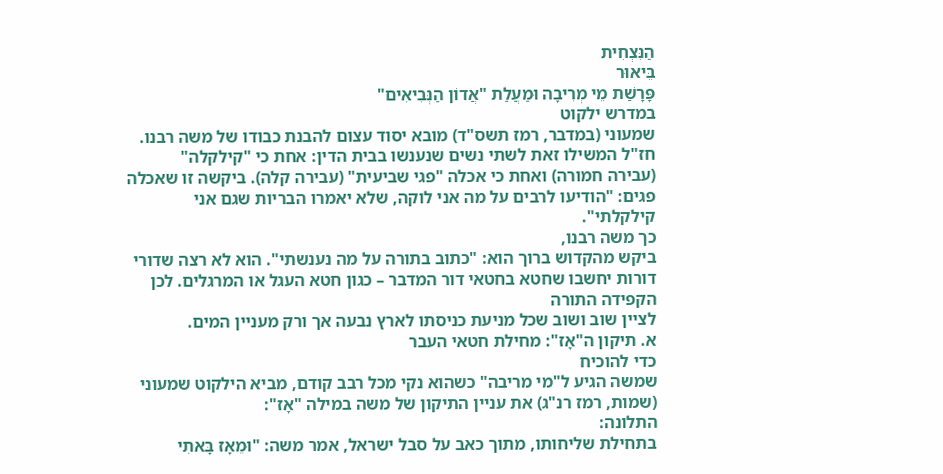הַנִּצְחִית
בֵּיאוּר
פָּרָשַׁת מֵי מְרִיבָה וּמַעֲלַת "אֲדוֹן הַנְּבִיאִים"
במדרש ילקוט
שמעוני (במדבר, רמז תשס"ד) מובא יסוד עצום להבנת כבודו של משה רבנו.
חז"ל המשילו זאת לשתי נשים שנענשו בבית הדין: אחת כי "קילקלה"
(עבירה חמורה) ואחת כי אכלה "פגי שביעית" (עבירה קלה). ביקשה זו שאכלה
פגים: "הודיעו לרבים על מה אני לוקה, שלא יאמרו הבריות שגם אני
קילקלתי".
כך משה רבנו,
ביקש מהקדוש ברוך הוא: "כתוב בתורה על מה נענשתי". הוא לא רצה שדורי
דורות יחשבו שחטא בחטאי דור המדבר – כגון חטא העגל או המרגלים. לכן הקפידה התורה
לציין שוב ושוב שכל מניעת כניסתו לארץ נבעה אך ורק מעניין המים.
א. תיקון ה"אָז": מחילת חטאי העבר
כדי להוכיח
שמשה הגיע ל"מי מריבה" כשהוא נקי מכל רבב קודם, מביא הילקוט שמעוני
(שמות, רמז רנ"ג) את עניין התיקון של משה במילה "אָז":
התלונה:
בתחילת שליחותו, מתוך כאב על סבל ישראל, אמר משה: "וּמֵאָז בָּאתִי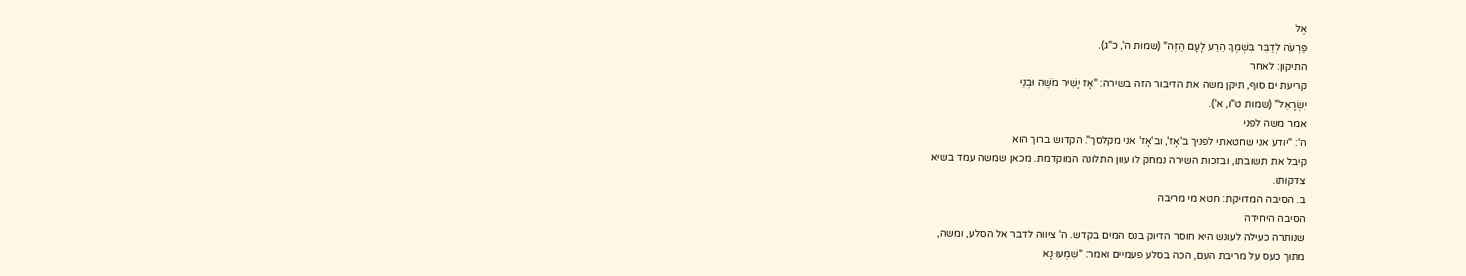אֶל
פַּרְעֹה לְדַבֵּר בִּשְׁמֶךָ הֵרַע לָעָם הַזֶּה" (שמות ה', כ"ג).
התיקון: לאחר
קריעת ים סוף, תיקן משה את הדיבור הזה בשירה: "אָז יָשִׁיר מֹשֶׁה וּבְנֵי
יִשְׂרָאֵל" (שמות ט"ו, א').
אמר משה לפני
ה': "יודע אני שחטאתי לפניך ב'אָז', וב'אָז' אני מקלסך". הקדוש ברוך הוא
קיבל את תשובתו, ובזכות השירה נמחק לו עוון התלונה המוקדמת. מכאן שמשה עמד בשיא
צדקותו.
ב. הסיבה המדויקת: חטא מי מריבה
הסיבה היחידה
שנותרה כעילה לעונש היא חוסר הדיוק בנס המים בקדש. ה' ציווה לדבר אל הסלע, ומשה,
מתוך כעס על מריבת העם, הכה בסלע פעמיים ואמר: "שִׁמְעוּ נָא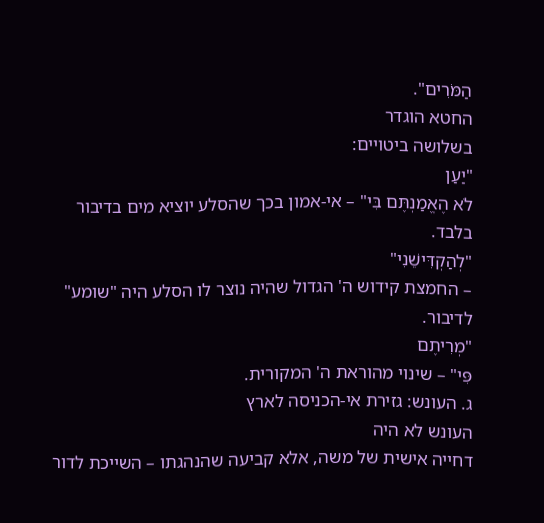הַמֹּרִים".
החטא הוגדר
בשלושה ביטויים:
"יַעַן
לֹא הֶאֱמַנְתֶּם בִּי" – אי-אמון בכך שהסלע יוציא מים בדיבור בלבד.
"לְהַקְדִּישֵׁנִי"
– החמצת קידוש ה' הגדול שהיה נוצר לו הסלע היה "שומע" לדיבור.
"מְרִיתֶם
פִּי" – שינוי מהוראת ה' המקורית.
ג. העונש: גזירת אי-הכניסה לארץ
העונש לא היה
דחייה אישית של משה, אלא קביעה שהנהגתו – השייכת לדור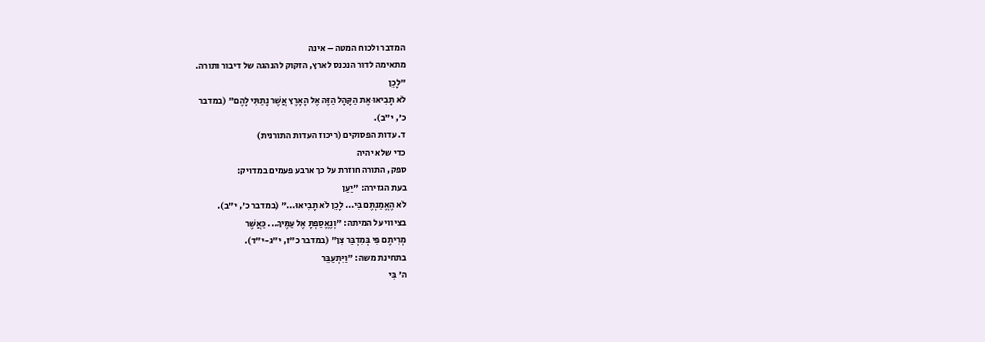המדבר ולכוח המטה – אינה
מתאימה לדור הנכנס לארץ, הזקוק להנהגה של דיבור ותורה.
"לָכֵן
לֹא תָבִיאוּ אֶת הַקָּהָל הַזֶּה אֶל הָאָרֶץ אֲשֶׁר נָתַתִּי לָהֶם" (במדבר
כ', י"ב).
ד. עדות הפסוקים (ריכוז העדות התורנית)
כדי שלא יהיה
ספק, התורה חוזרת על כך ארבע פעמים במדויק:
בעת הגזירה: "יַעַן
לֹא הֶאֱמַנְתֶּם בִּי... לָכֵן לֹא תָבִיאוּ..." (במדבר כ', י"ב).
בציווי על המיתה: "וְנֶאֱסַפְתָּ אֶל עַמֶּיךָ... כַּאֲשֶׁר
מְרִיתֶם פִּי בְּמִדְבַּר צִן" (במדבר כ"ז, י"ג-י"ד).
בתחינת משה: "וַיִּתְעַבֵּר
ה' בִּי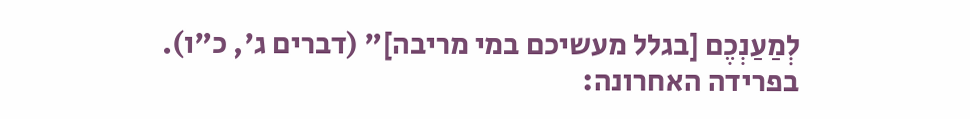לְמַעַנְכֶם [בגלל מעשיכם במי מריבה]" (דברים ג', כ"ו).
בפרידה האחרונה: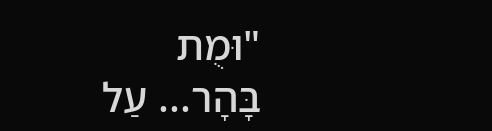"וּמֻת
בָּהָר... עַל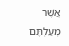אֲשֶׁר מְעַלְתֶּם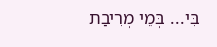בִּי... בְּמֵי מְרִיבַת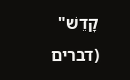קָדֵשׁ" (דברים